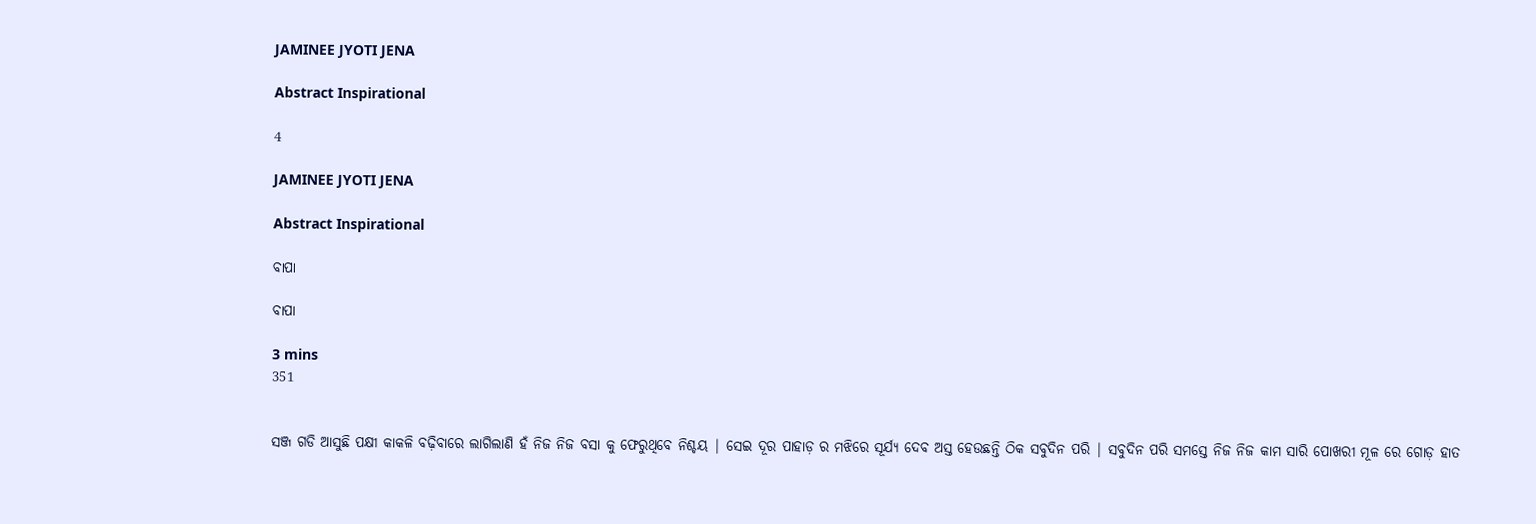JAMINEE JYOTI JENA

Abstract Inspirational

4

JAMINEE JYOTI JENA

Abstract Inspirational

ବାପା

ବାପା

3 mins
351


ସଞ୍ଜ ଗଡି ଆସୁଛି ପକ୍ଷୀ କାକଳି ବଢ଼ିବାରେ ଲାଗିଲାଣି ହଁ ନିଜ ନିଜ ବସା କୁ ଫେରୁଥିବେ ନିଶ୍ଚୟ | ସେଇ ଦୂର ପାହାଡ଼ ର ମଝିରେ ସୂର୍ଯ୍ୟ ଦେବ ଅସ୍ତ ହେଉଛନ୍ତି ଠିକ ସବୁଦିନ ପରି | ସବୁଦିନ ପରି ସମସ୍ତେ ନିଜ ନିଜ କାମ ସାରି ପୋଖରୀ ମୂଳ ରେ ଗୋଡ଼ ହାତ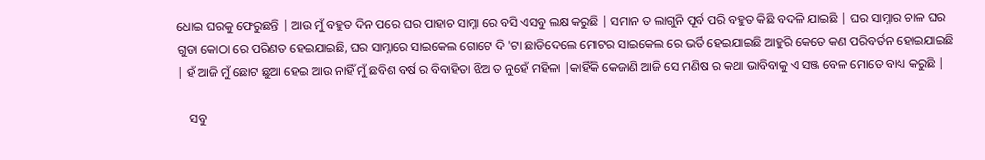ଧୋଇ ଘରକୁ ଫେରୁଛନ୍ତି | ଆଉ ମୁଁ ବହୁତ ଦିନ ପରେ ଘର ପାହାଚ ସାମ୍ନା ରେ ବସି ଏସବୁ ଲକ୍ଷ କରୁଛି | ସମାନ ତ ଲାଗୁନି ପୂର୍ବ ପରି ବହୁତ କିଛି ବଦଳି ଯାଇଛି | ଘର ସାମ୍ନାର ଚାଳ ଘର ଗୁଡା କୋଠା ରେ ପରିଣତ ହେଇଯାଇଛି, ଘର ସାମ୍ନାରେ ସାଇକେଲ ଗୋଟେ ଦି 'ଟା ଛାଡିଦେଲେ ମୋଟର ସାଇକେଲ ରେ ଭର୍ତି ହେଇଯାଇଛି ଆହୁରି କେତେ କଣ ପରିବର୍ତନ ହୋଇଯାଇଛି | ହଁ ଆଜି ମୁଁ ଛୋଟ ଛୁଆ ହେଇ ଆଉ ନାହିଁ ମୁଁ ଛବିଶ ବର୍ଷ ର ବିବାହିତା ଝିଅ ତ ନୁହେଁ ମହିଳା |କାହିଁକି କେଜାଣି ଆଜି ସେ ମଣିଷ ର କଥା ଭାବିବାକୁ ଏ ସଞ୍ଜ ବେଳ ମୋତେ ବାଧ୍ୟ କରୁଛି |

    ସବୁ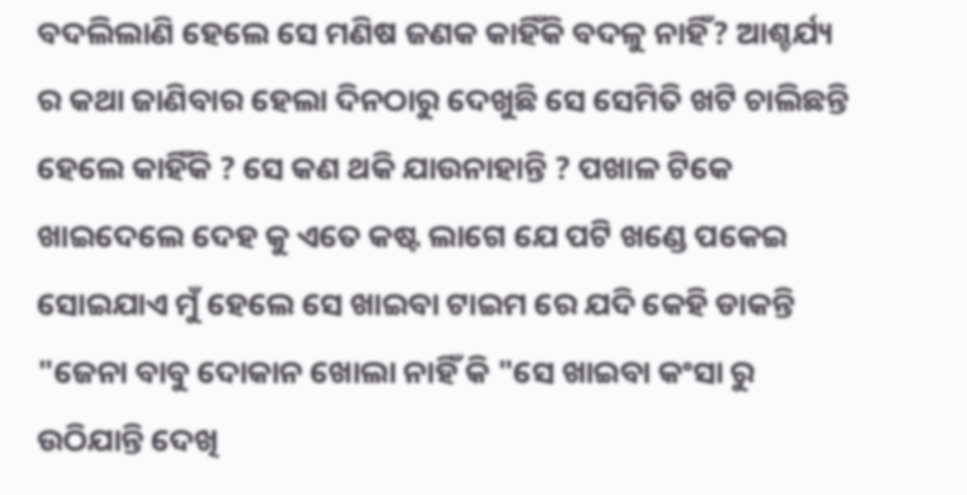ବଦଲିଲାଣି ହେଲେ ସେ ମଣିଷ ଜଣକ କାହିଁକି ବଦଳୁ ନାହିଁ? ଆଶ୍ଚର୍ଯ୍ୟ ର କଥା ଜାଣିବାର ହେଲା ଦିନଠାରୁ ଦେଖୁଛି ସେ ସେମିତି ଖଟି ଚାଲିଛନ୍ତି ହେଲେ କାହିଁକି ? ସେ କଣ ଥକି ଯାଉନାହାନ୍ତି ? ପଖାଳ ଟିକେ ଖାଇଦେଲେ ଦେହ କୁ ଏତେ କଷ୍ଟ ଲାଗେ ଯେ ପଟି ଖଣ୍ଡେ ପକେଇ ସୋଇଯାଏ ମୁଁ ହେଲେ ସେ ଖାଇବା ଟାଇମ ରେ ଯଦି କେହି ଡାକନ୍ତି "ଜେନା ବାବୁ ଦୋକାନ ଖୋଲା ନାହିଁ କି "ସେ ଖାଇବା କଂସା ରୁ ଉଠିଯାନ୍ତି ଦେଖି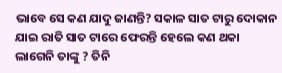ଭାବେ ସେ କଣ ଯାଦୁ ଜାଣନ୍ତି? ସକାଳ ସାତ ଟାରୁ ଦୋକାନ ଯାଇ ରାତି ସାତ ଟାରେ ଫେରନ୍ତି ହେଲେ କଣ ଥକା ଲାଗେନି ତାଙ୍କୁ ? ତିନି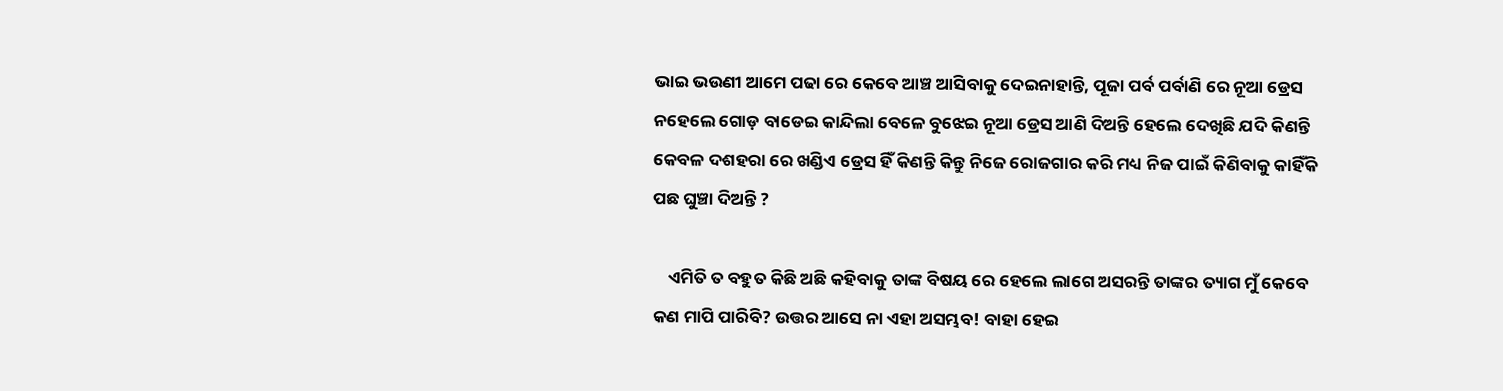ଭାଇ ଭଉଣୀ ଆମେ ପଢା ରେ କେବେ ଆଞ୍ଚ ଆସିବାକୁ ଦେଇନାହାନ୍ତି, ପୂଜା ପର୍ବ ପର୍ବାଣି ରେ ନୂଆ ଡ୍ରେସ ନହେଲେ ଗୋଡ଼ ବାଡେଇ କାନ୍ଦିଲା ବେଳେ ବୁଝେଇ ନୂଆ ଡ୍ରେସ ଆଣି ଦିଅନ୍ତି ହେଲେ ଦେଖିଛି ଯଦି କିଣନ୍ତି କେବଳ ଦଶହରା ରେ ଖଣ୍ଡିଏ ଡ୍ରେସ ହିଁ କିଣନ୍ତି କିନ୍ତୁ ନିଜେ ରୋଜଗାର କରି ମଧ୍ୟ ନିଜ ପାଇଁ କିଣିବାକୁ କାହିଁକି ପଛ ଘୁଞ୍ଚା ଦିଅନ୍ତି ?

    ଏମିତି ତ ବହୁତ କିଛି ଅଛି କହିବାକୁ ତାଙ୍କ ବିଷୟ ରେ ହେଲେ ଲାଗେ ଅସରନ୍ତି ତାଙ୍କର ତ୍ୟାଗ ମୁଁ କେବେ କଣ ମାପି ପାରିବି? ଉତ୍ତର ଆସେ ନା ଏହା ଅସମ୍ଭବ! ବାହା ହେଇ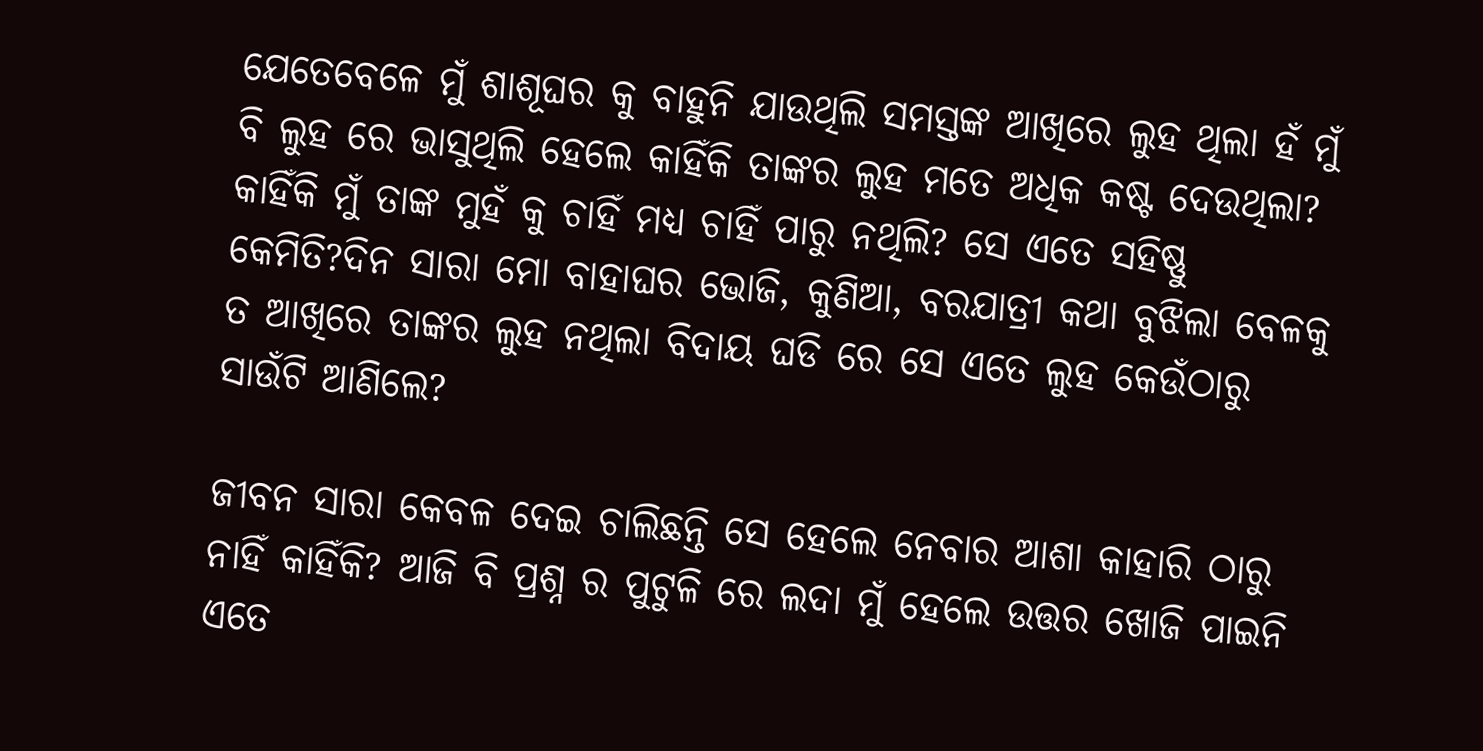ଯେତେବେଳେ ମୁଁ ଶାଶୂଘର କୁ ବାହୁନି ଯାଉଥିଲି ସମସ୍ତଙ୍କ ଆଖିରେ ଲୁହ ଥିଲା ହଁ ମୁଁ ବି ଲୁହ ରେ ଭାସୁଥିଲି ହେଲେ କାହିଁକି ତାଙ୍କର ଲୁହ ମତେ ଅଧିକ କଷ୍ଟ ଦେଉଥିଲା? କାହିଁକି ମୁଁ ତାଙ୍କ ମୁହଁ କୁ ଚାହିଁ ମଧ୍ୟ ଚାହିଁ ପାରୁ ନଥିଲି? ସେ ଏତେ ସହିଷ୍ଣୁ କେମିତି?ଦିନ ସାରା ମୋ ବାହାଘର ଭୋଜି, କୁଣିଆ, ବରଯାତ୍ରୀ କଥା ବୁଝିଲା ବେଳକୁ ତ ଆଖିରେ ତାଙ୍କର ଲୁହ ନଥିଲା ବିଦାୟ ଘଡି ରେ ସେ ଏତେ ଲୁହ କେଉଁଠାରୁ ସାଉଁଟି ଆଣିଲେ?

ଜୀବନ ସାରା କେବଳ ଦେଇ ଚାଲିଛନ୍ତି ସେ ହେଲେ ନେବାର ଆଶା କାହାରି ଠାରୁ ନାହିଁ କାହିଁକି? ଆଜି ବି ପ୍ରଶ୍ନ ର ପୁଟୁଳି ରେ ଲଦା ମୁଁ ହେଲେ ଉତ୍ତର ଖୋଜି ପାଇନି ଏତେ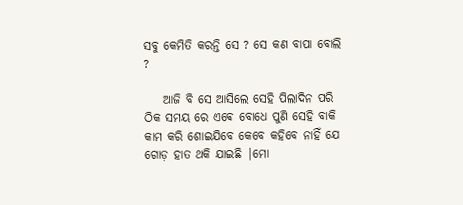ସବୁ କେମିତି କରନ୍ତି ସେ ? ସେ କଣ ବାପା ବୋଲି ?

    ଆଜି ବି ସେ ଆସିଲେ ସେହି ପିଲାଦିନ ପରି ଠିକ ସମୟ ରେ ଏଵେ ବୋଧେ ପୁଣି ସେହି ବାକି କାମ କରି ଶୋଇଯିବେ କେବେ କହିବେ ନାହିଁ ଯେ ଗୋଡ଼ ହାତ ଥକି ଯାଇଛି |ମୋ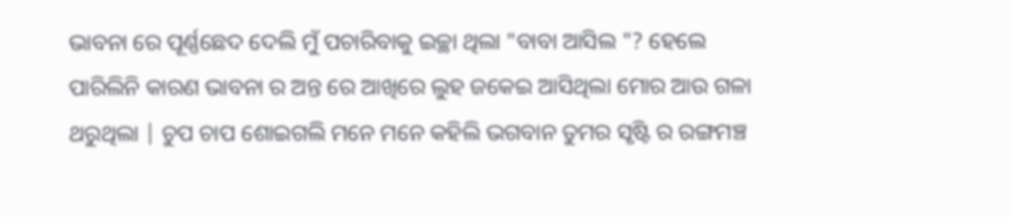ଭାବନା ରେ ପୂର୍ଣ୍ଣଛେଦ ଦେଲି ମୁଁ ପଚାରିବାକୁ ଇଚ୍ଛା ଥିଲା "ବାବା ଆସିଲ "? ହେଲେ ପାରିଲିନି କାରଣ ଭାବନା ର ଅନ୍ତ ରେ ଆଖିରେ ଲୁହ ଜକେଇ ଆସିଥିଲା ମୋର ଆଉ ଗଳା ଥରୁଥିଲା | ଚୁପ ଚାପ ଶୋଇଗଲି ମନେ ମନେ କହିଲି ଭଗବାନ ତୁମର ସୃଷ୍ଟି ର ରଙ୍ଗମଞ୍ଚ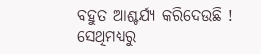ବହୁତ ଆଶ୍ଚର୍ଯ୍ୟ କରିଦେଉଛି ! ସେଥିମଧ୍ୟରୁ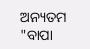ଅନ୍ୟତମ "ବାପା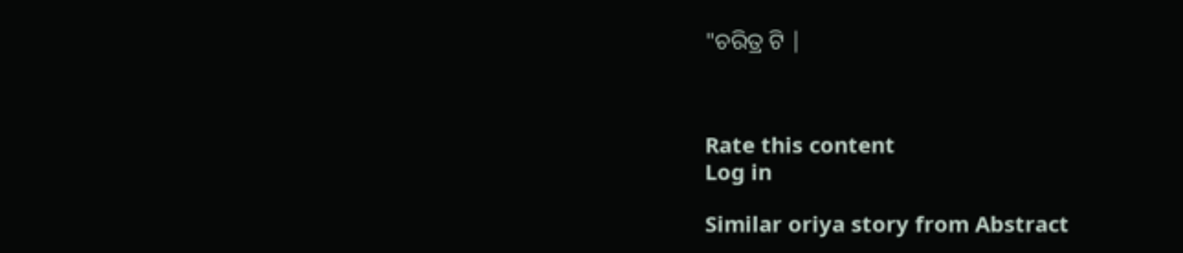"ଚରିତ୍ର ଟି |



Rate this content
Log in

Similar oriya story from Abstract